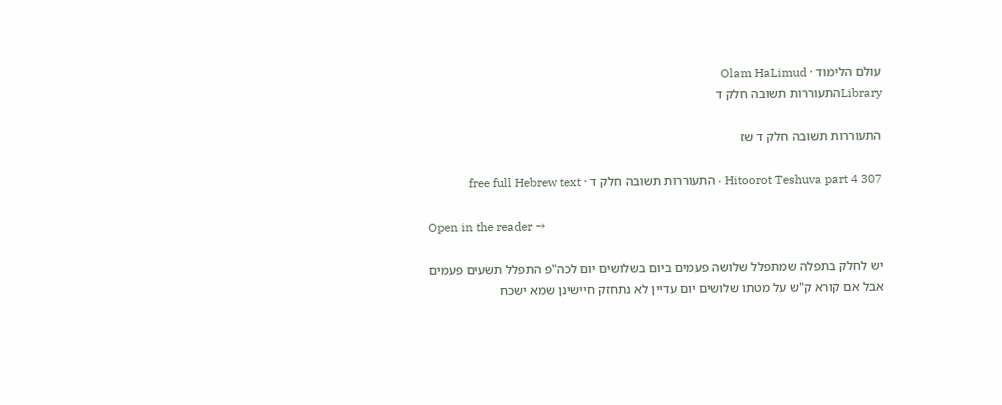עולם הלימוד · Olam HaLimud
Libraryהתעוררות תשובה חלק ד

התעוררות תשובה חלק ד שז

Hitoorot Teshuva part 4 307 · התעוררות תשובה חלק ד · free full Hebrew text

Open in the reader →

יש לחלק בתפלה שמתפלל שלושה פעמים ביום בשלושים יום לכה"פ התפלל תשעים פעמים אבל אם קורא ק"ש על מטתו שלושים יום עדיין לא נתחזק חיישינן שמא ישכח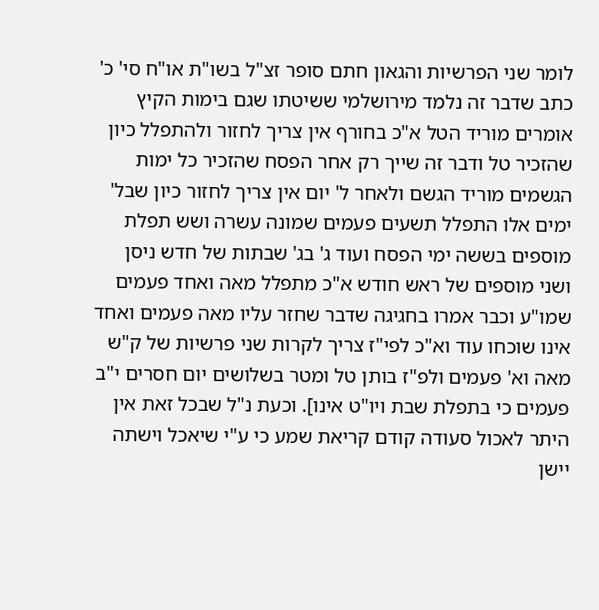לומר שני הפרשיות והגאון חתם סופר זצ"ל בשו"ת או"ח סי' כ' כתב שדבר זה נלמד מירושלמי ששיטתו שגם בימות הקיץ אומרים מוריד הטל א"כ בחורף אין צריך לחזור ולהתפלל כיון שהזכיר טל ודבר זה שייך רק אחר הפסח שהזכיר כל ימות הגשמים מוריד הגשם ולאחר ל' יום אין צריך לחזור כיון שבל' ימים אלו התפלל תשעים פעמים שמונה עשרה ושש תפלת מוספים בששה ימי הפסח ועוד ג' בג' שבתות של חדש ניסן ושני מוספים של ראש חודש א"כ מתפלל מאה ואחד פעמים שמו"ע וכבר אמרו בחגיגה שדבר שחזר עליו מאה פעמים ואחד אינו שוכחו עוד וא"כ לפי"ז צריך לקרות שני פרשיות של ק"ש מאה וא' פעמים ולפ"ז בותן טל ומטר בשלושים יום חסרים י"ב פעמים כי בתפלת שבת ויו"ט אינו]. וכעת נ"ל שבכל זאת אין היתר לאכול סעודה קודם קריאת שמע כי ע"י שיאכל וישתה יישן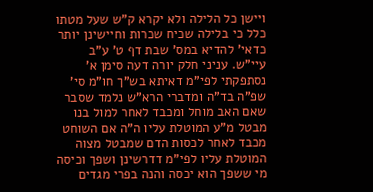ויישן כל הלילה ולא יקרא ק"ש שעל מטתו כלל כי בלילה שכיח שכרות וחיישינן יותר כדאי' להדיא במס' שבת דף ט' ע"ב עיי"ש. עניני חלק יורה דעה סימן א' נסתפקתי לפי"מ דאיתא בש"ך חו"מ סי' שפ"ה בד"ה ומדברי הרא"ש נלמד שסבר שאם האב מוחל ומכבד לאחר למול בנו מבטל מ"ע המוטלת עליו ה"ה אם השוחט מכבד לאחר לכסות הדם שמבטל מצוה המוטלת עליו לפי"מ דדרשינן ושפך וכיסה מי ששפך הוא יכסה והנה בפרי מגדים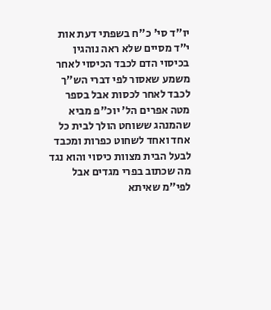יו"ד סי' כ"ח בשפתי דעת אות י"ד מסיים שלא ראה נוהגין בכיסוי הדם לכבד הכיסוי לאחר משמע שאסור לפי דברי הש"ך לכבד לאחר לכסות אבל בספר מטה אפרים הל' יוכ"פ מביא שהמנהג ששוחט הולך לבית כל אחד ואחד לשחוט כפרות ומכבד לבעל הבית מצוות כיסוי והוא נגד מה שכתוב בפרי מגדים אבל לפי"מ שאיתא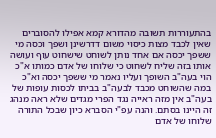בהתעוררות תשובה מהדורא קמא אפילו להסוברים שאין לכבד מצות כיסוי משום דדרשינן ושפך וכסה מי ששפך יכסה אם אחד נותן לשוחט שישחוט עוף ועושה אותו בזה שליח לשחוט כי שלוחו של אדם כמותו א"כ הוי בעה"ב השופך ועליו נאמר מי ששפך יכסה וא"כ במה שהשוחט מכבד לבעה"ב בביתו לכסות עופות של בעה"ב אין מזה ראייה נגד הפרי מגדים שלא ראה מנהג זה היינו בסתם. והנה עפ"י הסברא כיון שבכל התורה שלוחו של אדם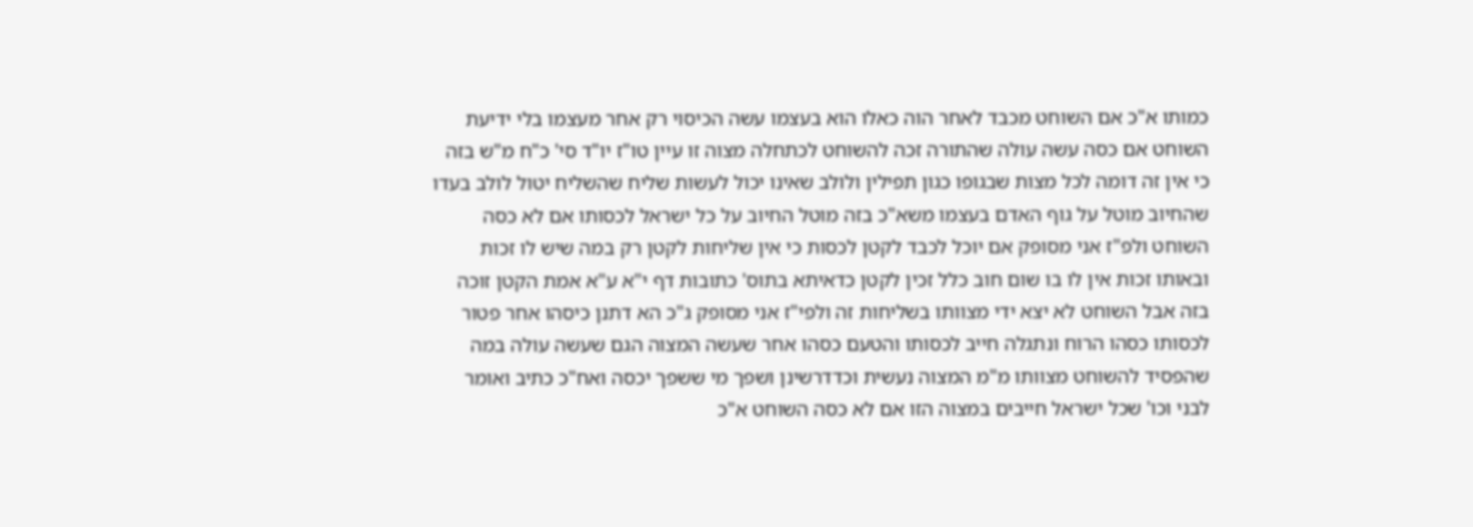כמותו א"כ אם השוחט מכבד לאחר הוה כאלו הוא בעצמו עשה הכיסוי רק אחר מעצמו בלי ידיעת השוחט אם כסה עשה עולה שהתורה זכה להשוחט לכתחלה מצוה זו עיין טו"ז יו"ד סי' כ"ח מ"ש בזה כי אין זה דומה לכל מצות שבגופו כגון תפילין ולולב שאינו יכול לעשות שליח שהשליח יטול לולב בעדו שהחיוב מוטל על גוף האדם בעצמו משא"כ בזה מוטל החיוב על כל ישראל לכסותו אם לא כסה השוחט ולפ"ז אני מסופק אם יוכל לכבד לקטן לכסות כי אין שליחות לקטן רק במה שיש לו זכות ובאותו זכות אין לו בו שום חוב כלל זכין לקטן כדאיתא בתוס' כתובות דף י"א ע"א אמת הקטן זוכה בזה אבל השוחט לא יצא ידי מצוותו בשליחות זה ולפי"ז אני מסופק ג"כ הא דתנן כיסהו אחר פטור לכסותו כסהו הרוח ונתגלה חייב לכסותו והטעם כסהו אחר שעשה המצוה הגם שעשה עולה במה שהפסיד להשוחט מצוותו מ"מ המצוה נעשית וכדדרשינן ושפך מי ששפך יכסה ואח"כ כתיב ואומר לבני וכו' שכל ישראל חייבים במצוה הזו אם לא כסה השוחט א"כ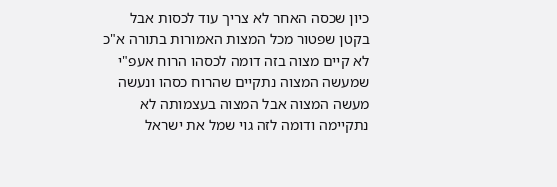כיון שכסה האחר לא צריך עוד לכסות אבל בקטן שפטור מכל המצות האמורות בתורה א"כ לא קיים מצוה בזה דומה לכסהו הרוח אעפ"י שמעשה המצוה נתקיים שהרוח כסהו ונעשה מעשה המצוה אבל המצוה בעצמותה לא נתקיימה ודומה לזה גוי שמל את ישראל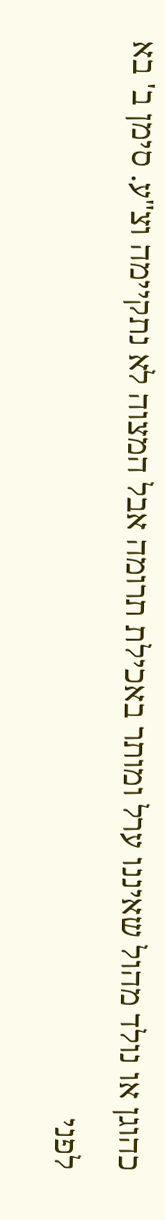כהוגן או נולד מהול שאיננו ערל ומותר באכילת תרומה אבל המצוה לא נתקיימה וצ"ע. סימן ב' בא לפני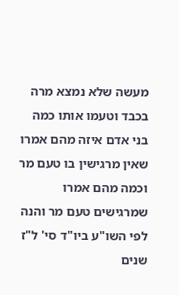מעשה שלא נמצא מרה בכבד וטעמו אותו כמה בני אדם איזה מהם אמרו שאין מרגישין בו טעם מר וכמה מהם אמרו שמרגישים טעם מר והנה לפי השו"ע ביו"ד סי' ל"ז שנים